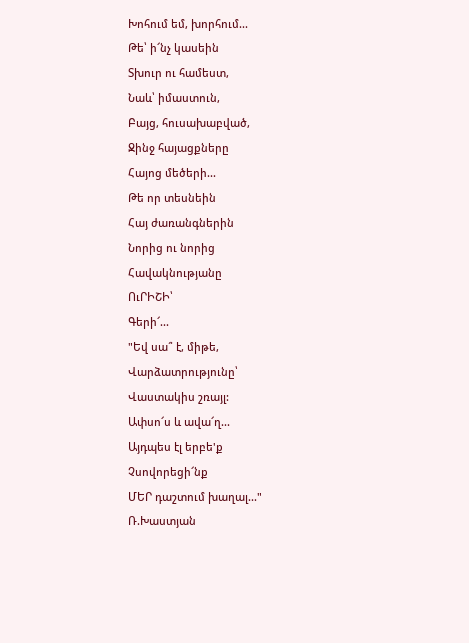Խոհում եմ, խորհում...
Թե՝ ի՜նչ կասեին
Տխուր ու համեստ,
Նաև՝ իմաստուն,
Բայց, հուսախաբված,
Ջինջ հայացքները
Հայոց մեծերի...
Թե որ տեսնեին
Հայ ժառանգներին
Նորից ու նորից
Հավակնությանը
ՈւՐԻՇԻ՝
Գերի՜...
"Եվ սա՞ է, միթե,
Վարձատրությունը՝
Վաստակիս շռայլ:
Ափսո՜ս և ավա՜ղ...
Այդպես էլ երբե'ք
Չսովորեցի՜նք
ՄԵՐ դաշտում խաղալ..."
Ռ.Խաստյան